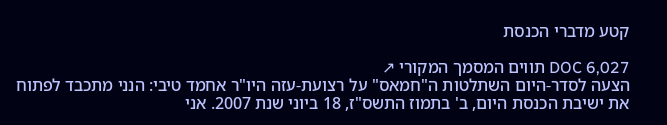קטע מדברי הכנסת

DOC 6,027 תווים המסמך המקורי ↗
הצעה לסדר-היום השתלטות ה"חמאס" על רצועת-עזה היו"ר אחמד טיבי: הנני מתכבד לפתוח את ישיבת הכנסת היום, ב' בתמוז התשס"ז, 18 ביוני שנת 2007. אני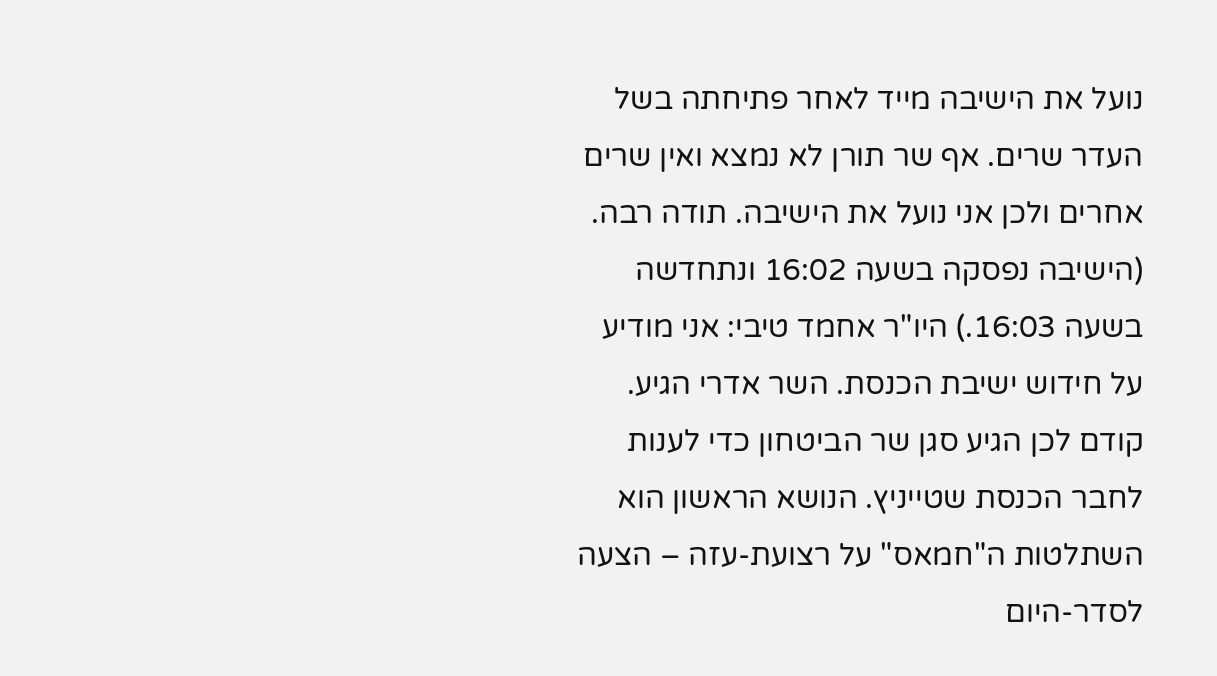נועל את הישיבה מייד לאחר פתיחתה בשל העדר שרים. אף שר תורן לא נמצא ואין שרים אחרים ולכן אני נועל את הישיבה. תודה רבה. (הישיבה נפסקה בשעה 16:02 ונתחדשה בשעה 16:03.) היו"ר אחמד טיבי: אני מודיע על חידוש ישיבת הכנסת. השר אדרי הגיע. קודם לכן הגיע סגן שר הביטחון כדי לענות לחבר הכנסת שטייניץ. הנושא הראשון הוא השתלטות ה"חמאס" על רצועת-עזה – הצעה לסדר-היום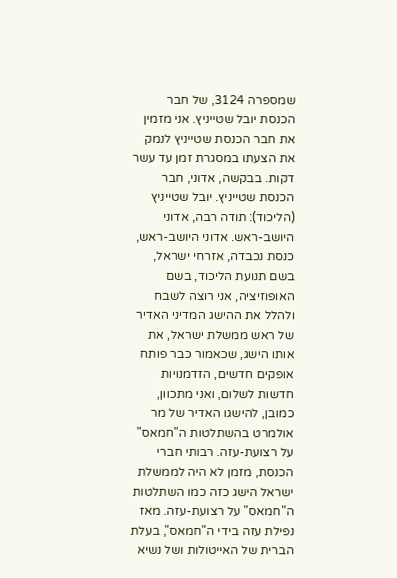שמספרה 3124, של חבר הכנסת יובל שטייניץ. אני מזמין את חבר הכנסת שטייניץ לנמק את הצעתו במסגרת זמן עד עשר דקות. בבקשה, אדוני, חבר הכנסת שטייניץ. יובל שטייניץ (הליכוד): תודה רבה, אדוני היושב-ראש. אדוני היושב-ראש, כנסת נכבדה, אזרחי ישראל, בשם תנועת הליכוד, בשם האופוזיציה, אני רוצה לשבח ולהלל את ההישג המדיני האדיר של ראש ממשלת ישראל, את אותו הישג, שכאמור כבר פותח אופקים חדשים, הזדמנויות חדשות לשלום, ואני מתכוון, כמובן, להישגו האדיר של מר אולמרט בהשתלטות ה"חמאס" על רצועת-עזה. רבותי חברי הכנסת, מזמן לא היה לממשלת ישראל הישג כזה כמו השתלטות ה"חמאס" על רצועת-עזה. מאז נפילת עזה בידי ה"חמאס", בעלת הברית של האייטולות ושל נשיא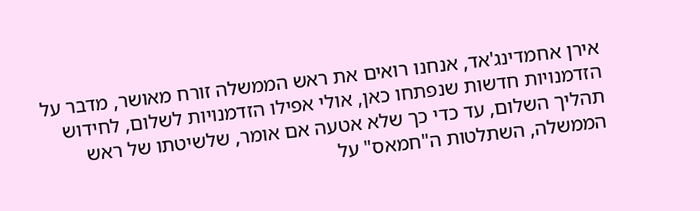אירן אחמדינג'אד, אנחנו רואים את ראש הממשלה זורח מאושר, מדבר על הזדמנויות חדשות שנפתחו כאן, אולי אפילו הזדמנויות לשלום, לחידוש תהליך השלום, עד כדי כך שלא אטעה אם אומר, שלשיטתו של ראש הממשלה, השתלטות ה"חמאס" על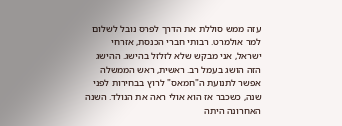עזה ממש סוללת את הדרך לפרס נובל לשלום למר אולמרט. רבותי חברי הכנסת, אזרחי ישראל, אני מבקש שלא לזלזל בהישג. ההישג הזה הושג בעמל רב. ראשית, ראש הממשלה אפשר לתנועת ה"חמאס" לרוץ בבחירות לפני שנה, כשכבר אז הוא אולי ראה את הנולד. השנה האחרונה היתה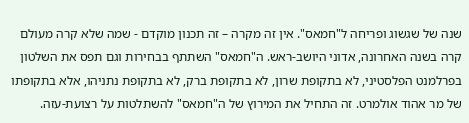שנה של שגשוג ופריחה ל"חמאס". אין זה מקרה – זה תכנון מוקדם - שמה שלא קרה מעולם קרה בשנה האחרונה, אדוני היושב-ראש. ה"חמאס" השתתף בבחירות וגם תפס את השלטון בפרלמנט הפלסטיני, לא בתקופת שרון, לא בתקופת ברק, לא בתקופת נתניהו, אלא בתקופתו של מר אהוד אולמרט. זה התחיל את המירוץ של ה"חמאס" להשתלטות על רצועת-עזה.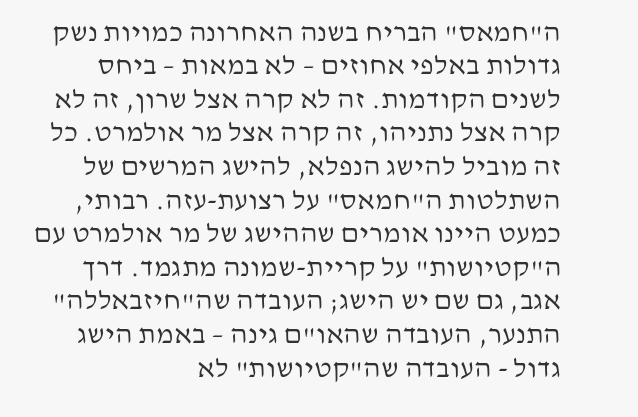ה"חמאס" הבריח בשנה האחרונה כמויות נשק גדולות באלפי אחוזים – לא במאות – ביחס לשנים הקודמות. זה לא קרה אצל שרון, זה לא קרה אצל נתניהו, זה קרה אצל מר אולמרט. כל זה מוביל להישג הנפלא, להישג המרשים של השתלטות ה"חמאס" על רצועת-עזה. רבותי, כמעט היינו אומרים שההישג של מר אולמרט עם ה"קטיושות" על קריית-שמונה מתגמד. דרך אגב, גם שם יש הישג; העובדה שה"חיזבאללה" התנער, העובדה שהאו"ם גינה – באמת הישג גדול - העובדה שה"קטיושות" לא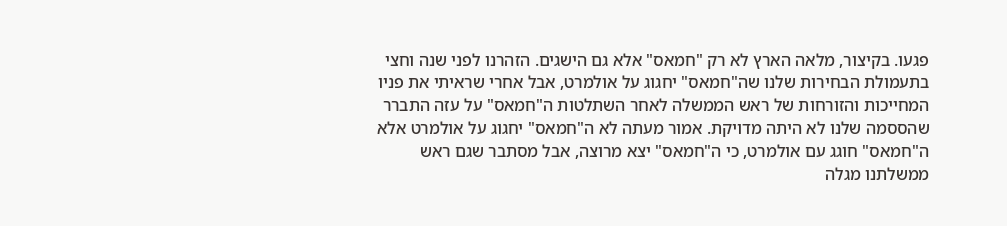פגעו. בקיצור, מלאה הארץ לא רק "חמאס" אלא גם הישגים. הזהרנו לפני שנה וחצי בתעמולת הבחירות שלנו שה"חמאס" יחגוג על אולמרט, אבל אחרי שראיתי את פניו המחייכות והזורחות של ראש הממשלה לאחר השתלטות ה"חמאס" על עזה התברר שהססמה שלנו לא היתה מדויקת. אמור מעתה לא ה"חמאס" יחגוג על אולמרט אלא ה"חמאס" חוגג עם אולמרט, כי ה"חמאס" יצא מרוצה, אבל מסתבר שגם ראש ממשלתנו מגלה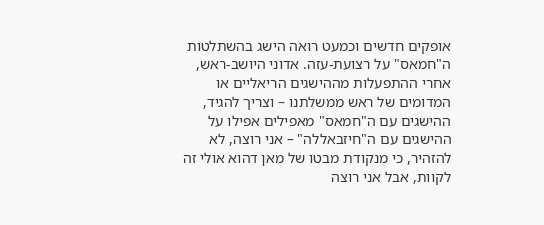אופקים חדשים וכמעט רואה הישג בהשתלטות ה"חמאס" על רצועת-עזה. אדוני היושב-ראש, אחרי ההתפעלות מההישגים הריאליים או המדומים של ראש ממשלתנו – וצריך להגיד, ההישגים עם ה"חמאס" מאפילים אפילו על ההישגים עם ה"חיזבאללה" – אני רוצה, לא להזהיר, כי מנקודת מבטו של מאן דהוא אולי זה לקוות, אבל אני רוצה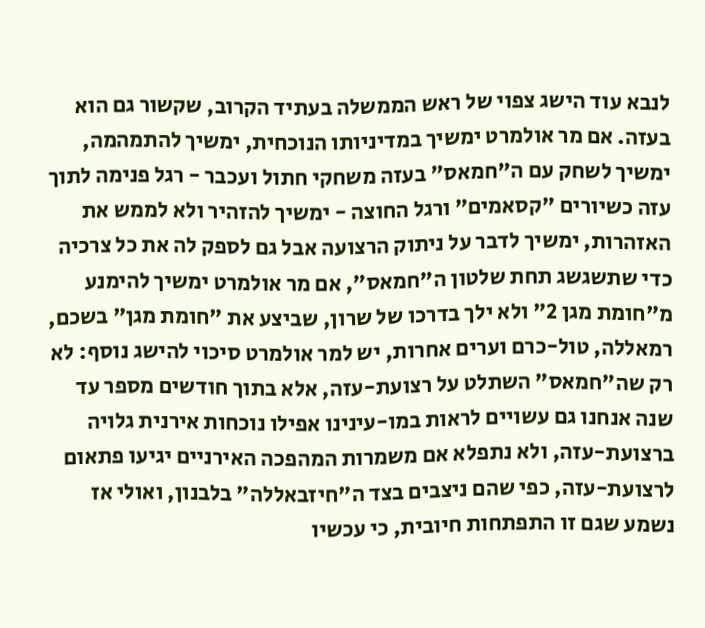לנבא עוד הישג צפוי של ראש הממשלה בעתיד הקרוב, שקשור גם הוא בעזה. אם מר אולמרט ימשיך במדיניותו הנוכחית, ימשיך להתמהמה, ימשיך לשחק עם ה"חמאס" בעזה משחקי חתול ועכבר - רגל פנימה לתוך עזה כשיורים "קסאמים" ורגל החוצה - ימשיך להזהיר ולא לממש את האזהרות, ימשיך לדבר על ניתוק הרצועה אבל גם לספק לה את כל צרכיה כדי שתשגשג תחת שלטון ה"חמאס", אם מר אולמרט ימשיך להימנע מ"חומת מגן 2" ולא ילך בדרכו של שרון, שביצע את "חומת מגן" בשכם, רמאללה, טול-כרם וערים אחרות, יש למר אולמרט סיכוי להישג נוסף: לא רק שה"חמאס" השתלט על רצועת-עזה, אלא בתוך חודשים מספר עד שנה אנחנו גם עשויים לראות במו-עינינו אפילו נוכחות אירנית גלויה ברצועת-עזה, ולא נתפלא אם משמרות המהפכה האירניים יגיעו פתאום לרצועת-עזה, כפי שהם ניצבים בצד ה"חיזבאללה" בלבנון, ואולי אז נשמע שגם זו התפתחות חיובית, כי עכשיו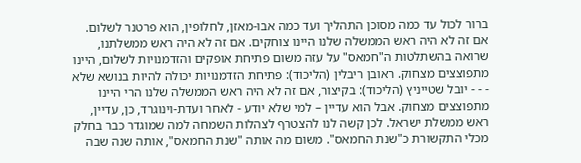ברור לכול עד כמה מסוכן התהליך ועד כמה אבו-מאזן, לחלופין, הוא פרטנר לשלום. אם זה לא היה ראש הממשלה שלנו היינו צוחקים. אם זה לא היה ראש ממשלתנו, שרואה בהשתלטות ה"חמאס" על עזה משום פתיחת אופקים והזדמנויות לשלום, היינו מתפוצצים מצחוק. ראובן ריבלין (הליכוד): פתיחת הזדמנויות יכולה להיות בנושא שלא - - - יובל שטייניץ (הליכוד): בקיצור, אם זה לא היה ראש הממשלה שלנו הרי היינו מתפוצצים מצחוק. אבל הוא עדיין – למי שלא יודע - לאחר ועדת-וינוגרד, כן, עדיין, ראש ממשלת ישראל. לכן קשה לנו להצטרף לצהלות השמחה למה שמוגדר כבר בחלק מכלי התקשורת כ"שנת החמאס". משום מה אותה "שנת החמאס", אותה שנה שבה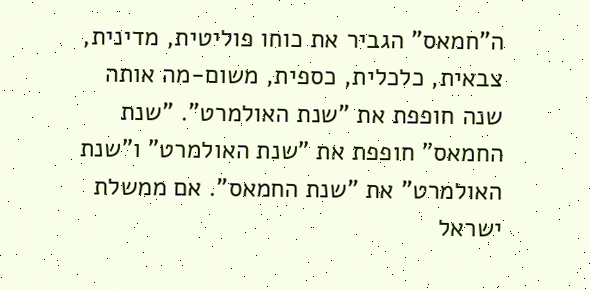ה"חמאס" הגביר את כוחו פוליטית, מדינית, צבאית, כלכלית, כספית, משום-מה אותה שנה חופפת את "שנת האולמרט". "שנת החמאס" חופפת את "שנת האולמרט" ו"שנת האולמרט" את "שנת החמאס". אם ממשלת ישראל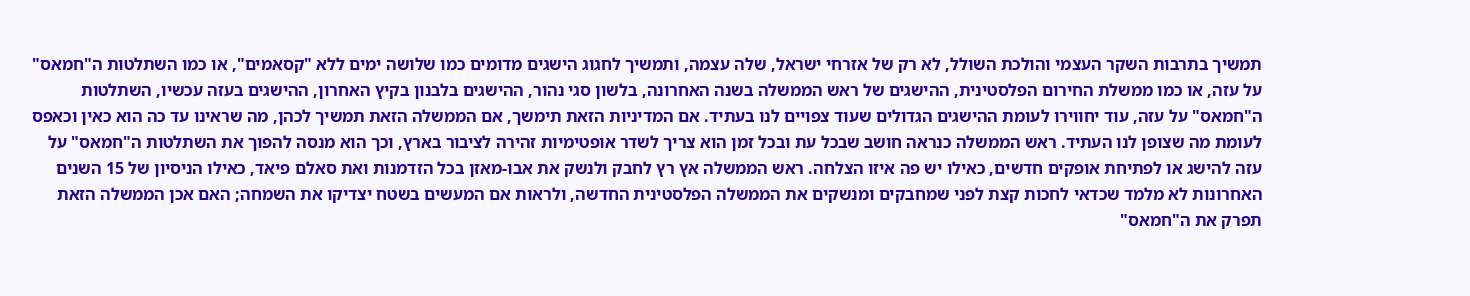תמשיך בתרבות השקר העצמי והולכת השולל, לא רק של אזרחי ישראל, שלה עצמה, ותמשיך לחגוג הישגים מדומים כמו שלושה ימים ללא "קסאמים", או כמו השתלטות ה"חמאס" על עזה, או כמו ממשלת החירום הפלסטינית, ההישגים של ראש הממשלה בשנה האחרונה, בלשון סגי נהור, ההישגים בלבנון בקיץ האחרון, ההישגים בעזה עכשיו, השתלטות ה"חמאס" על עזה, עוד יחווירו לעומת ההישגים הגדולים שעוד צפויים לנו בעתיד. אם המדיניות הזאת תימשך, אם הממשלה הזאת תמשיך לכהן, מה שראינו עד כה הוא כאין וכאפס לעומת מה שצופן לנו העתיד. ראש הממשלה כנראה חושב שבכל עת ובכל זמן הוא צריך לשדר אופטימיות זהירה לציבור בארץ, וכך הוא מנסה להפוך את השתלטות ה"חמאס" על עזה להישג או לפתיחת אופקים חדשים, כאילו יש פה איזו הצלחה. ראש הממשלה אץ רץ לחבק ולנשק את אבו-מאזן בכל הזדמנות ואת סאלם פיאד, כאילו הניסיון של 15 השנים האחרונות לא מלמד שכדאי לחכות קצת לפני שמחבקים ומנשקים את הממשלה הפלסטינית החדשה, ולראות אם המעשים בשטח יצדיקו את השמחה; האם אכן הממשלה הזאת תפרק את ה"חמאס"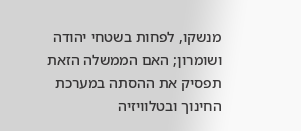מנשקו, לפחות בשטחי יהודה ושומרון; האם הממשלה הזאת תפסיק את ההסתה במערכת החינוך ובטלוויזיה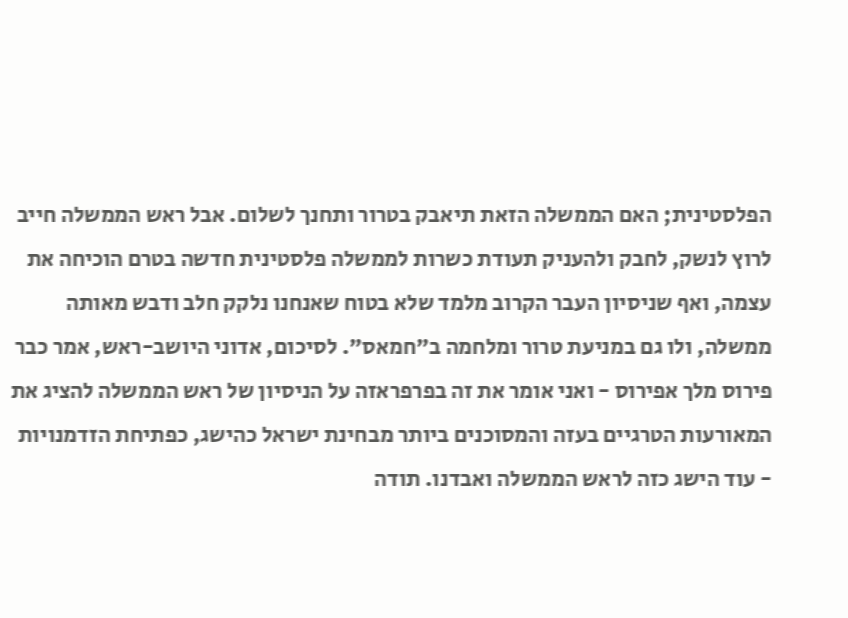הפלסטינית; האם הממשלה הזאת תיאבק בטרור ותחנך לשלום. אבל ראש הממשלה חייב לרוץ לנשק, לחבק ולהעניק תעודת כשרות לממשלה פלסטינית חדשה בטרם הוכיחה את עצמה, ואף שניסיון העבר הקרוב מלמד שלא בטוח שאנחנו נלקק חלב ודבש מאותה ממשלה, ולו גם במניעת טרור ומלחמה ב"חמאס". לסיכום, אדוני היושב-ראש, אמר כבר פירוס מלך אפירוס - ואני אומר את זה בפרפראזה על הניסיון של ראש הממשלה להציג את המאורעות הטרגיים בעזה והמסוכנים ביותר מבחינת ישראל כהישג, כפתיחת הזדמנויות - עוד הישג כזה לראש הממשלה ואבדנו. תודה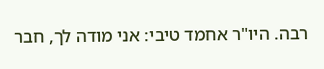רבה. היו"ר אחמד טיבי: אני מודה לך, חבר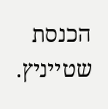הכנסת שטייניץ.